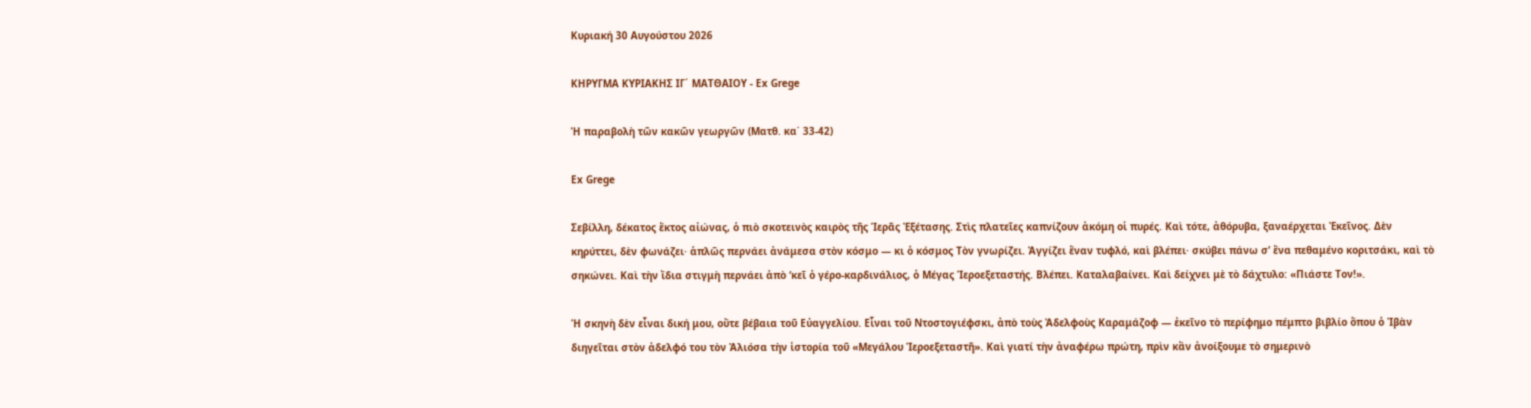Κυριακή 30 Αυγούστου 2026

ΚΗΡΥΓΜΑ ΚΥΡΙΑΚΗΣ ΙΓ´ ΜΑΤΘΑΙΟΥ - Ex Grege

Ἡ παραβολὴ τῶν κακῶν γεωργῶν (Ματθ. κα΄ 33-42)

Ex Grege

Σεβίλλη, δέκατος ἕκτος αἰώνας, ὁ πιὸ σκοτεινὸς καιρὸς τῆς Ἱερᾶς Ἐξέτασης. Στὶς πλατεῖες καπνίζουν ἀκόμη οἱ πυρές. Καὶ τότε, ἀθόρυβα, ξαναέρχεται Ἐκεῖνος. Δὲν κηρύττει, δὲν φωνάζει· ἁπλῶς περνάει ἀνάμεσα στὸν κόσμο — κι ὁ κόσμος Τὸν γνωρίζει. Ἀγγίζει ἕναν τυφλό, καὶ βλέπει· σκύβει πάνω σ’ ἕνα πεθαμένο κοριτσάκι, καὶ τὸ σηκώνει. Καὶ τὴν ἴδια στιγμὴ περνάει ἀπὸ ‘κεῖ ὁ γέρο-καρδινάλιος, ὁ Μέγας Ἱεροεξεταστής. Βλέπει. Καταλαβαίνει. Καὶ δείχνει μὲ τὸ δάχτυλο: «Πιάστε Τον!».

Ἡ σκηνὴ δὲν εἶναι δική μου, οὔτε βέβαια τοῦ Εὐαγγελίου. Εἶναι τοῦ Ντοστογιέφσκι, ἀπὸ τοὺς Ἀδελφοὺς Καραμάζοφ — ἐκεῖνο τὸ περίφημο πέμπτο βιβλίο ὅπου ὁ Ἰβὰν διηγεῖται στὸν ἀδελφό του τὸν Ἀλιόσα τὴν ἱστορία τοῦ «Μεγάλου Ἱεροεξεταστῆ». Καὶ γιατί τὴν ἀναφέρω πρώτη, πρὶν κἂν ἀνοίξουμε τὸ σημερινὸ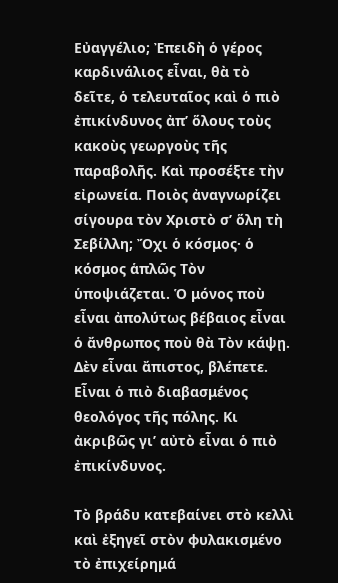Εὐαγγέλιο; Ἐπειδὴ ὁ γέρος καρδινάλιος εἶναι, θὰ τὸ δεῖτε, ὁ τελευταῖος καὶ ὁ πιὸ ἐπικίνδυνος ἀπ’ ὅλους τοὺς κακοὺς γεωργοὺς τῆς παραβολῆς. Καὶ προσέξτε τὴν εἰρωνεία. Ποιὸς ἀναγνωρίζει σίγουρα τὸν Χριστὸ σ’ ὅλη τὴ Σεβίλλη; Ὄχι ὁ κόσμος· ὁ κόσμος ἁπλῶς Τὸν ὑποψιάζεται. Ὁ μόνος ποὺ εἶναι ἀπολύτως βέβαιος εἶναι ὁ ἄνθρωπος ποὺ θὰ Τὸν κάψῃ. Δὲν εἶναι ἄπιστος, βλέπετε. Εἶναι ὁ πιὸ διαβασμένος θεολόγος τῆς πόλης. Κι ἀκριβῶς γι’ αὐτὸ εἶναι ὁ πιὸ ἐπικίνδυνος.

Τὸ βράδυ κατεβαίνει στὸ κελλὶ καὶ ἐξηγεῖ στὸν φυλακισμένο τὸ ἐπιχείρημά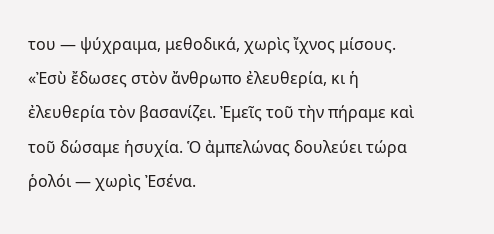του — ψύχραιμα, μεθοδικά, χωρὶς ἴχνος μίσους. «Ἐσὺ ἔδωσες στὸν ἄνθρωπο ἐλευθερία, κι ἡ ἐλευθερία τὸν βασανίζει. Ἐμεῖς τοῦ τὴν πήραμε καὶ τοῦ δώσαμε ἡσυχία. Ὁ ἀμπελώνας δουλεύει τώρα ῥολόι — χωρὶς Ἐσένα.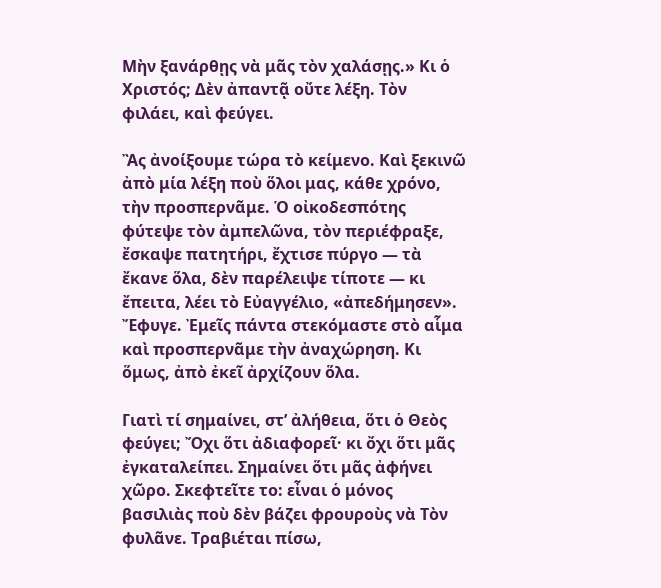Μὴν ξανάρθῃς νὰ μᾶς τὸν χαλάσῃς.» Κι ὁ Χριστός; Δὲν ἀπαντᾷ οὔτε λέξη. Τὸν φιλάει, καὶ φεύγει.

Ἂς ἀνοίξουμε τώρα τὸ κείμενο. Καὶ ξεκινῶ ἀπὸ μία λέξη ποὺ ὅλοι μας, κάθε χρόνο, τὴν προσπερνᾶμε. Ὁ οἰκοδεσπότης φύτεψε τὸν ἀμπελῶνα, τὸν περιέφραξε, ἔσκαψε πατητήρι, ἔχτισε πύργο — τὰ ἔκανε ὅλα, δὲν παρέλειψε τίποτε — κι ἔπειτα, λέει τὸ Εὐαγγέλιο, «ἀπεδήμησεν». Ἔφυγε. Ἐμεῖς πάντα στεκόμαστε στὸ αἷμα καὶ προσπερνᾶμε τὴν ἀναχώρηση. Κι ὅμως, ἀπὸ ἐκεῖ ἀρχίζουν ὅλα.

Γιατὶ τί σημαίνει, στ’ ἀλήθεια, ὅτι ὁ Θεὸς φεύγει; Ὄχι ὅτι ἀδιαφορεῖ· κι ὄχι ὅτι μᾶς ἐγκαταλείπει. Σημαίνει ὅτι μᾶς ἀφήνει χῶρο. Σκεφτεῖτε το: εἶναι ὁ μόνος βασιλιὰς ποὺ δὲν βάζει φρουροὺς νὰ Τὸν φυλᾶνε. Τραβιέται πίσω,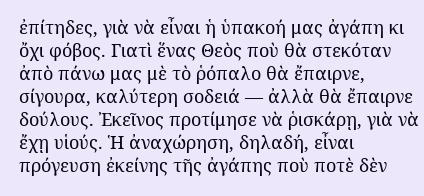ἐπίτηδες, γιὰ νὰ εἶναι ἡ ὑπακοή μας ἀγάπη κι ὄχι φόβος. Γιατὶ ἕνας Θεὸς ποὺ θὰ στεκόταν ἀπὸ πάνω μας μὲ τὸ ῥόπαλο θὰ ἔπαιρνε, σίγουρα, καλύτερη σοδειά — ἀλλὰ θὰ ἔπαιρνε δούλους. Ἐκεῖνος προτίμησε νὰ ῥισκάρῃ, γιὰ νὰ ἔχῃ υἱούς. Ἡ ἀναχώρηση, δηλαδή, εἶναι πρόγευση ἐκείνης τῆς ἀγάπης ποὺ ποτὲ δὲν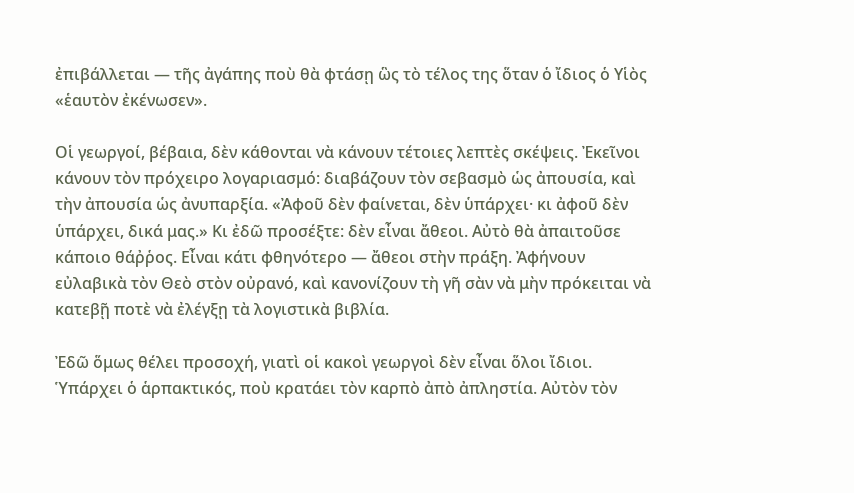ἐπιβάλλεται — τῆς ἀγάπης ποὺ θὰ φτάσῃ ὣς τὸ τέλος της ὅταν ὁ ἴδιος ὁ Υἱὸς «ἑαυτὸν ἐκένωσεν».

Οἱ γεωργοί, βέβαια, δὲν κάθονται νὰ κάνουν τέτοιες λεπτὲς σκέψεις. Ἐκεῖνοι κάνουν τὸν πρόχειρο λογαριασμό: διαβάζουν τὸν σεβασμὸ ὡς ἀπουσία, καὶ τὴν ἀπουσία ὡς ἀνυπαρξία. «Ἀφοῦ δὲν φαίνεται, δὲν ὑπάρχει· κι ἀφοῦ δὲν ὑπάρχει, δικά μας.» Κι ἐδῶ προσέξτε: δὲν εἶναι ἄθεοι. Αὐτὸ θὰ ἀπαιτοῦσε κάποιο θάῤῥος. Εἶναι κάτι φθηνότερο — ἄθεοι στὴν πράξη. Ἀφήνουν εὐλαβικὰ τὸν Θεὸ στὸν οὐρανό, καὶ κανονίζουν τὴ γῆ σὰν νὰ μὴν πρόκειται νὰ κατεβῇ ποτὲ νὰ ἐλέγξῃ τὰ λογιστικὰ βιβλία.

Ἐδῶ ὅμως θέλει προσοχή, γιατὶ οἱ κακοὶ γεωργοὶ δὲν εἶναι ὅλοι ἴδιοι. Ὑπάρχει ὁ ἁρπακτικός, ποὺ κρατάει τὸν καρπὸ ἀπὸ ἀπληστία. Αὐτὸν τὸν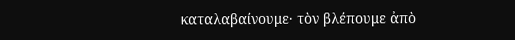καταλαβαίνουμε· τὸν βλέπουμε ἀπὸ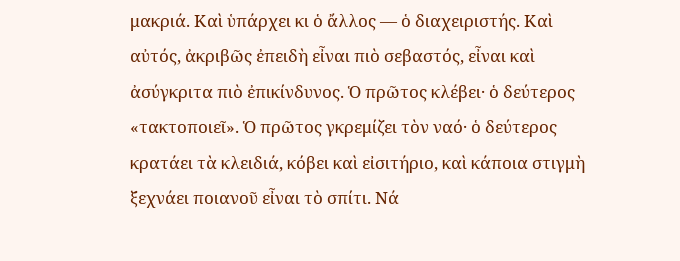μακριά. Καὶ ὑπάρχει κι ὁ ἄλλος — ὁ διαχειριστής. Καὶ αὐτός, ἀκριβῶς ἐπειδὴ εἶναι πιὸ σεβαστός, εἶναι καὶ ἀσύγκριτα πιὸ ἐπικίνδυνος. Ὁ πρῶτος κλέβει· ὁ δεύτερος «τακτοποιεῖ». Ὁ πρῶτος γκρεμίζει τὸν ναό· ὁ δεύτερος κρατάει τὰ κλειδιά, κόβει καὶ εἰσιτήριο, καὶ κάποια στιγμὴ ξεχνάει ποιανοῦ εἶναι τὸ σπίτι. Νά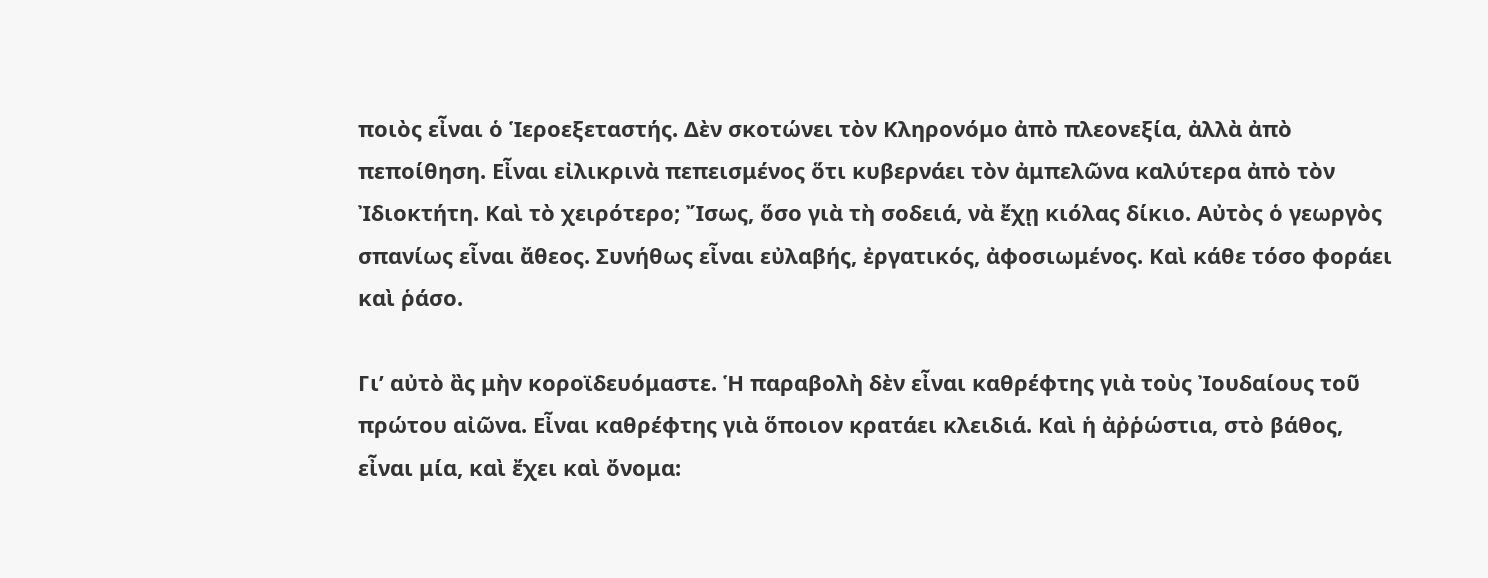ποιὸς εἶναι ὁ Ἱεροεξεταστής. Δὲν σκοτώνει τὸν Κληρονόμο ἀπὸ πλεονεξία, ἀλλὰ ἀπὸ πεποίθηση. Εἶναι εἰλικρινὰ πεπεισμένος ὅτι κυβερνάει τὸν ἀμπελῶνα καλύτερα ἀπὸ τὸν Ἰδιοκτήτη. Καὶ τὸ χειρότερο; Ἴσως, ὅσο γιὰ τὴ σοδειά, νὰ ἔχῃ κιόλας δίκιο. Αὐτὸς ὁ γεωργὸς σπανίως εἶναι ἄθεος. Συνήθως εἶναι εὐλαβής, ἐργατικός, ἀφοσιωμένος. Καὶ κάθε τόσο φοράει καὶ ῥάσο.

Γι’ αὐτὸ ἂς μὴν κοροϊδευόμαστε. Ἡ παραβολὴ δὲν εἶναι καθρέφτης γιὰ τοὺς Ἰουδαίους τοῦ πρώτου αἰῶνα. Εἶναι καθρέφτης γιὰ ὅποιον κρατάει κλειδιά. Καὶ ἡ ἀῤῥώστια, στὸ βάθος, εἶναι μία, καὶ ἔχει καὶ ὄνομα: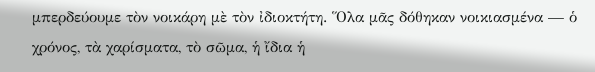μπερδεύουμε τὸν νοικάρη μὲ τὸν ἰδιοκτήτη. Ὅλα μᾶς δόθηκαν νοικιασμένα — ὁ χρόνος, τὰ χαρίσματα, τὸ σῶμα, ἡ ἴδια ἡ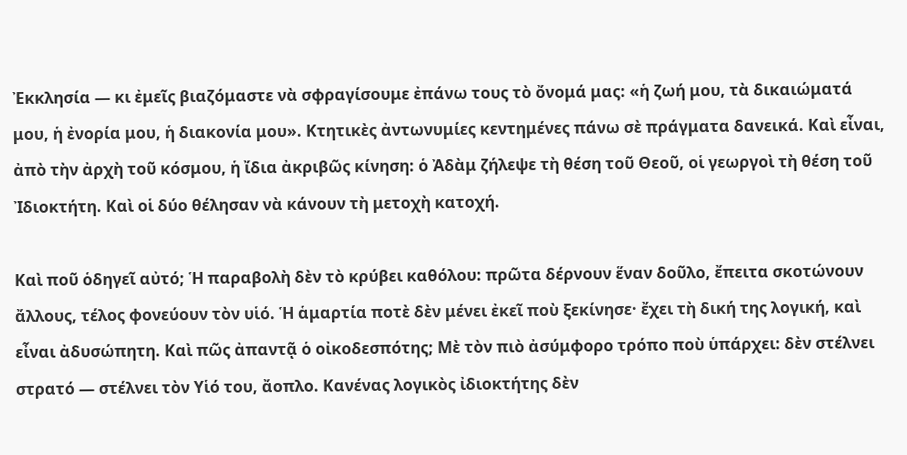Ἐκκλησία — κι ἐμεῖς βιαζόμαστε νὰ σφραγίσουμε ἐπάνω τους τὸ ὄνομά μας: «ἡ ζωή μου, τὰ δικαιώματά μου, ἡ ἐνορία μου, ἡ διακονία μου». Κτητικὲς ἀντωνυμίες κεντημένες πάνω σὲ πράγματα δανεικά. Καὶ εἶναι, ἀπὸ τὴν ἀρχὴ τοῦ κόσμου, ἡ ἴδια ἀκριβῶς κίνηση: ὁ Ἀδὰμ ζήλεψε τὴ θέση τοῦ Θεοῦ, οἱ γεωργοὶ τὴ θέση τοῦ Ἰδιοκτήτη. Καὶ οἱ δύο θέλησαν νὰ κάνουν τὴ μετοχὴ κατοχή.

Καὶ ποῦ ὁδηγεῖ αὐτό; Ἡ παραβολὴ δὲν τὸ κρύβει καθόλου: πρῶτα δέρνουν ἕναν δοῦλο, ἔπειτα σκοτώνουν ἄλλους, τέλος φονεύουν τὸν υἱό. Ἡ ἁμαρτία ποτὲ δὲν μένει ἐκεῖ ποὺ ξεκίνησε· ἔχει τὴ δική της λογική, καὶ εἶναι ἀδυσώπητη. Καὶ πῶς ἀπαντᾷ ὁ οἰκοδεσπότης; Μὲ τὸν πιὸ ἀσύμφορο τρόπο ποὺ ὑπάρχει: δὲν στέλνει στρατό — στέλνει τὸν Υἱό του, ἄοπλο. Κανένας λογικὸς ἰδιοκτήτης δὲν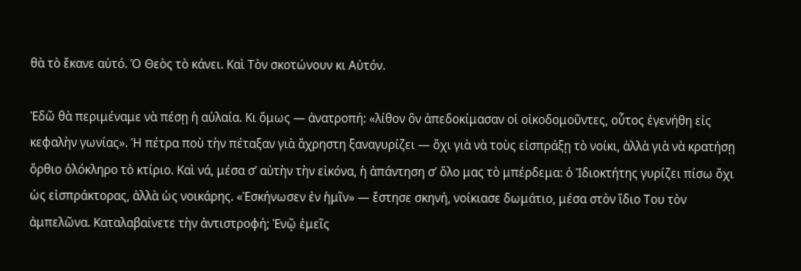θὰ τὸ ἔκανε αὐτό. Ὁ Θεὸς τὸ κάνει. Καὶ Τὸν σκοτώνουν κι Αὐτόν.

Ἐδῶ θὰ περιμέναμε νὰ πέσῃ ἡ αὐλαία. Κι ὅμως — ἀνατροπή: «λίθον ὃν ἀπεδοκίμασαν οἱ οἰκοδομοῦντες, οὗτος ἐγενήθη εἰς κεφαλὴν γωνίας». Ἡ πέτρα ποὺ τὴν πέταξαν γιὰ ἄχρηστη ξαναγυρίζει — ὄχι γιὰ νὰ τοὺς εἰσπράξῃ τὸ νοίκι, ἀλλὰ γιὰ νὰ κρατήσῃ ὄρθιο ὁλόκληρο τὸ κτίριο. Καὶ νά, μέσα σ’ αὐτὴν τὴν εἰκόνα, ἡ ἀπάντηση σ’ ὅλο μας τὸ μπέρδεμα: ὁ Ἰδιοκτήτης γυρίζει πίσω ὄχι ὡς εἰσπράκτορας, ἀλλὰ ὡς νοικάρης. «Ἐσκήνωσεν ἐν ἡμῖν» — ἔστησε σκηνή, νοίκιασε δωμάτιο, μέσα στὸν ἴδιο Του τὸν ἀμπελῶνα. Καταλαβαίνετε τὴν ἀντιστροφή; Ἐνῷ ἐμεῖς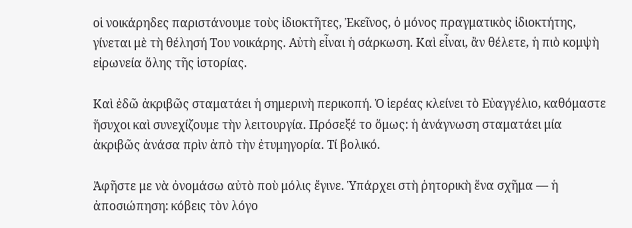οἱ νοικάρηδες παριστάνουμε τοὺς ἰδιοκτῆτες, Ἐκεῖνος, ὁ μόνος πραγματικὸς ἰδιοκτήτης, γίνεται μὲ τὴ θέλησή Του νοικάρης. Αὐτὴ εἶναι ἡ σάρκωση. Καὶ εἶναι, ἂν θέλετε, ἡ πιὸ κομψὴ εἰρωνεία ὅλης τῆς ἱστορίας.

Καὶ ἐδῶ ἀκριβῶς σταματάει ἡ σημερινὴ περικοπή. Ὁ ἱερέας κλείνει τὸ Εὐαγγέλιο, καθόμαστε ἥσυχοι καὶ συνεχίζουμε τὴν λειτουργία. Πρόσεξέ το ὅμως: ἡ ἀνάγνωση σταματάει μία ἀκριβῶς ἀνάσα πρὶν ἀπὸ τὴν ἐτυμηγορία. Τί βολικό.

Ἀφῆστε με νὰ ὀνομάσω αὐτὸ ποὺ μόλις ἔγινε. Ὑπάρχει στὴ ῥητορικὴ ἕνα σχῆμα — ἡ ἀποσιώπηση: κόβεις τὸν λόγο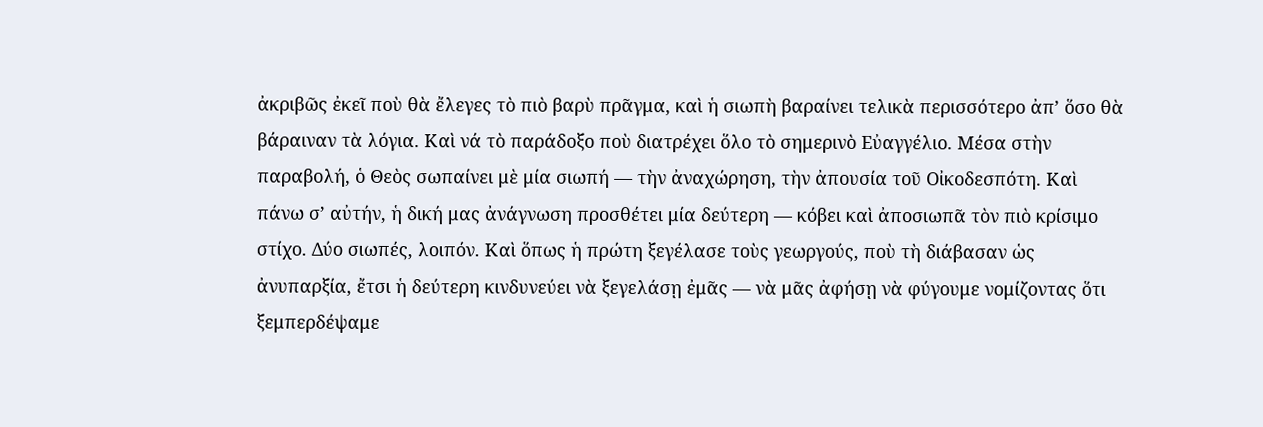ἀκριβῶς ἐκεῖ ποὺ θὰ ἔλεγες τὸ πιὸ βαρὺ πρᾶγμα, καὶ ἡ σιωπὴ βαραίνει τελικὰ περισσότερο ἀπ’ ὅσο θὰ βάραιναν τὰ λόγια. Καὶ νά τὸ παράδοξο ποὺ διατρέχει ὅλο τὸ σημερινὸ Εὐαγγέλιο. Μέσα στὴν παραβολή, ὁ Θεὸς σωπαίνει μὲ μία σιωπή — τὴν ἀναχώρηση, τὴν ἀπουσία τοῦ Οἰκοδεσπότη. Καὶ πάνω σ’ αὐτήν, ἡ δική μας ἀνάγνωση προσθέτει μία δεύτερη — κόβει καὶ ἀποσιωπᾶ τὸν πιὸ κρίσιμο στίχο. Δύο σιωπές, λοιπόν. Καὶ ὅπως ἡ πρώτη ξεγέλασε τοὺς γεωργούς, ποὺ τὴ διάβασαν ὡς ἀνυπαρξία, ἔτσι ἡ δεύτερη κινδυνεύει νὰ ξεγελάσῃ ἐμᾶς — νὰ μᾶς ἀφήσῃ νὰ φύγουμε νομίζοντας ὅτι ξεμπερδέψαμε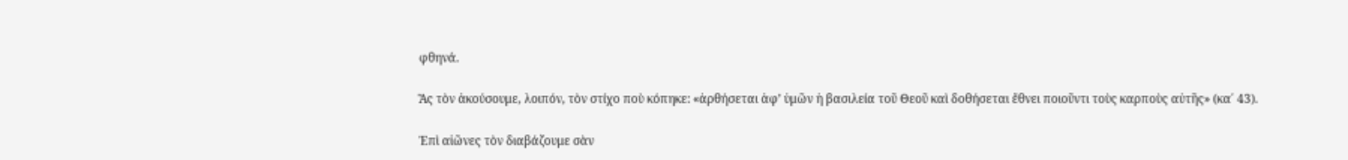φθηνά.

Ἂς τὸν ἀκούσουμε, λοιπόν, τὸν στίχο ποὺ κόπηκε: «ἀρθήσεται ἀφ’ ὑμῶν ἡ βασιλεία τοῦ Θεοῦ καὶ δοθήσεται ἔθνει ποιοῦντι τοὺς καρποὺς αὐτῆς» (κα΄ 43).

Ἐπὶ αἰῶνες τὸν διαβάζουμε σὰν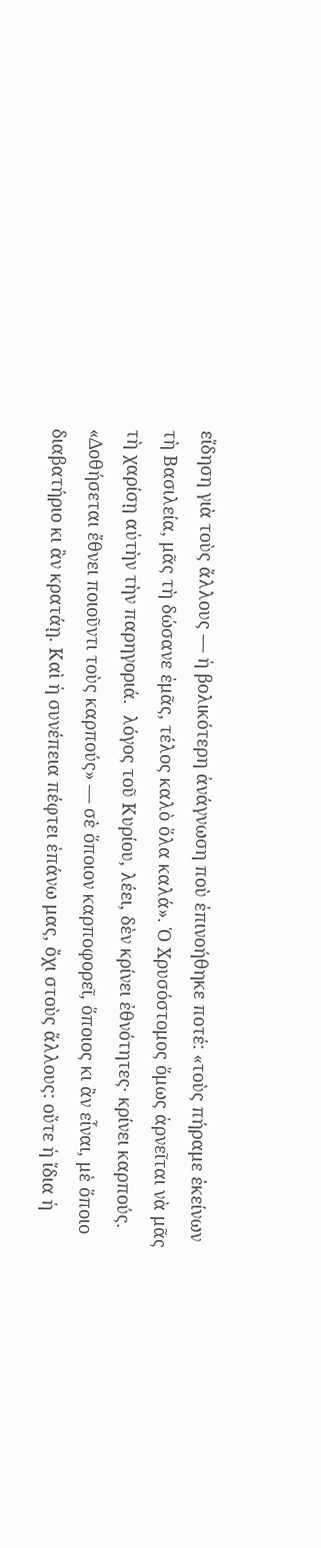εἴδηση γιὰ τοὺς ἄλλους — ἡ βολικότερη ἀνάγνωση ποὺ ἐπινοήθηκε ποτέ: «τοὺς πήραμε ἐκείνων τὴ Βασιλεία, μᾶς τὴ δώσανε ἐμᾶς, τέλος καλὸ ὅλα καλά». Ὁ Χρυσόστομος ὅμως ἀρνεῖται νὰ μᾶς τὴ χαρίσῃ αὐτὴν τὴν παρηγοριά.  λόγος τοῦ Κυρίου, λέει, δὲν κρίνει ἐθνότητες· κρίνει καρπούς. «Δοθήσεται ἔθνει ποιοῦντι τοὺς καρπούς» — σὲ ὅποιον καρποφορεῖ, ὅποιος κι ἂν εἶναι, μὲ ὅποιο διαβατήριο κι ἂν κρατάῃ. Καὶ ἡ συνέπεια πέφτει ἐπάνω μας, ὄχι στοὺς ἄλλους: οὔτε ἡ ἴδια ἡ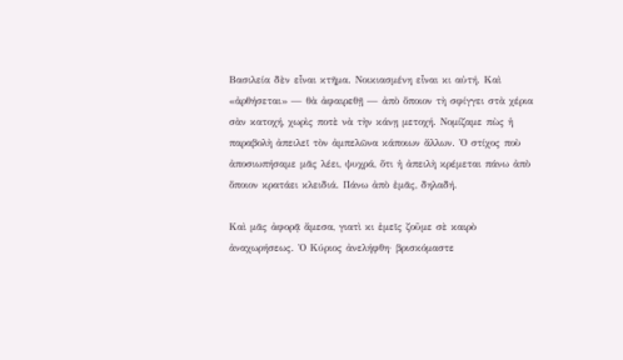Βασιλεία δὲν εἶναι κτῆμα. Νοικιασμένη εἶναι κι αὐτή. Καὶ «ἀρθήσεται» — θὰ ἀφαιρεθῇ — ἀπὸ ὅποιον τὴ σφίγγει στὰ χέρια σὰν κατοχή, χωρὶς ποτὲ νὰ τὴν κάνῃ μετοχή. Νομίζαμε πὼς ἡ παραβολὴ ἀπειλεῖ τὸν ἀμπελῶνα κάποιων ἄλλων. Ὁ στίχος ποὺ ἀποσιωπήσαμε μᾶς λέει, ψυχρά, ὅτι ἡ ἀπειλὴ κρέμεται πάνω ἀπὸ ὅποιον κρατάει κλειδιά. Πάνω ἀπὸ ἐμᾶς, δηλαδή.

Καὶ μᾶς ἀφορᾷ ἄμεσα, γιατὶ κι ἐμεῖς ζοῦμε σὲ καιρὸ ἀναχωρήσεως. Ὁ Κύριος ἀνελήφθη· βρισκόμαστε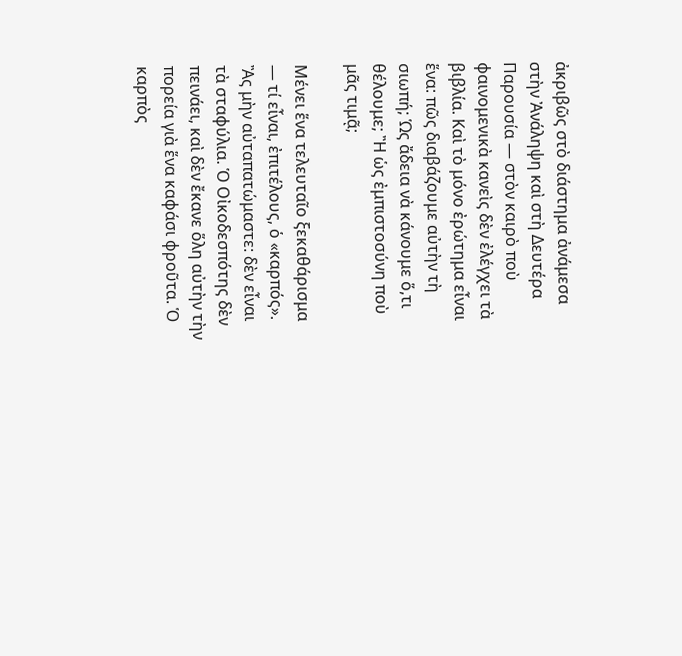ἀκριβῶς στὸ διάστημα ἀνάμεσα στὴν Ἀνάληψη καὶ στὴ Δευτέρα Παρουσία — στὸν καιρὸ ποὺ φαινομενικὰ κανεὶς δὲν ἐλέγχει τὰ βιβλία. Καὶ τὸ μόνο ἐρώτημα εἶναι ἕνα: πῶς διαβάζουμε αὐτὴν τὴ σιωπή; Ὡς ἄδεια νὰ κάνουμε ὅ,τι θέλουμε; Ἢ ὡς ἐμπιστοσύνη ποὺ μᾶς τιμᾷ;

Μένει ἕνα τελευταῖο ξεκαθάρισμα — τί εἶναι, ἐπιτέλους, ὁ «καρπός». Ἂς μὴν αὐταπατώμαστε: δὲν εἶναι τὰ σταφύλια. Ὁ Οἰκοδεσπότης δὲν πεινάει, καὶ δὲν ἔκανε ὅλη αὐτὴν τὴν πορεία γιὰ ἕνα καφάσι φροῦτα. Ὁ καρπὸς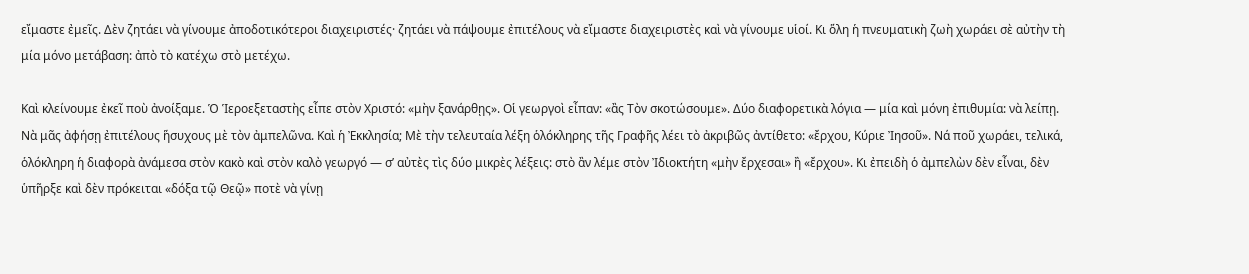εἴμαστε ἐμεῖς. Δὲν ζητάει νὰ γίνουμε ἀποδοτικότεροι διαχειριστές· ζητάει νὰ πάψουμε ἐπιτέλους νὰ εἴμαστε διαχειριστὲς καὶ νὰ γίνουμε υἱοί. Κι ὅλη ἡ πνευματικὴ ζωὴ χωράει σὲ αὐτὴν τὴ μία μόνο μετάβαση: ἀπὸ τὸ κατέχω στὸ μετέχω.

Καὶ κλείνουμε ἐκεῖ ποὺ ἀνοίξαμε. Ὁ Ἱεροεξεταστὴς εἶπε στὸν Χριστό: «μὴν ξανάρθῃς». Οἱ γεωργοὶ εἶπαν: «ἂς Τὸν σκοτώσουμε». Δύο διαφορετικὰ λόγια — μία καὶ μόνη ἐπιθυμία: νὰ λείπῃ. Νὰ μᾶς ἀφήσῃ ἐπιτέλους ἥσυχους μὲ τὸν ἀμπελῶνα. Καὶ ἡ Ἐκκλησία; Μὲ τὴν τελευταία λέξη ὁλόκληρης τῆς Γραφῆς λέει τὸ ἀκριβῶς ἀντίθετο: «ἔρχου, Κύριε Ἰησοῦ». Νά ποῦ χωράει, τελικά, ὁλόκληρη ἡ διαφορὰ ἀνάμεσα στὸν κακὸ καὶ στὸν καλὸ γεωργό — σ’ αὐτὲς τὶς δύο μικρὲς λέξεις: στὸ ἂν λέμε στὸν Ἰδιοκτήτη «μὴν ἔρχεσαι» ἢ «ἔρχου». Κι ἐπειδὴ ὁ ἀμπελὼν δὲν εἶναι, δὲν ὑπῆρξε καὶ δὲν πρόκειται «δόξα τῷ Θεῷ» ποτὲ νὰ γίνῃ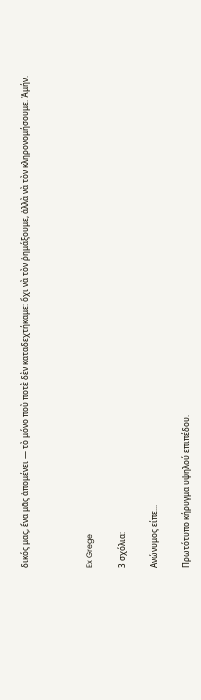δικός μας, ἕνα μᾶς ἀπομένει — τὸ μόνο ποὺ ποτὲ δὲν καταδεχτήκαμε: ὄχι νὰ τὸν ῥημάξουμε, ἀλλὰ νὰ τὸν κληρονομήσουμε. Ἀμήν.



Ex Grege

3 σχόλια:

Ανώνυμος είπε...

Πρωτότυπο κήρυγμα υψηλού επιπέδου.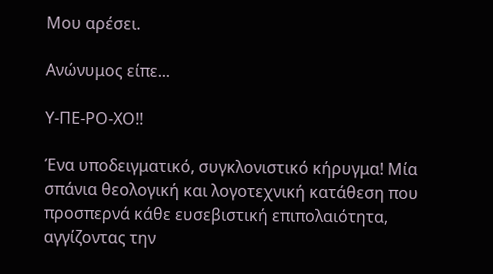Μου αρέσει.

Ανώνυμος είπε...

Υ-ΠΕ-ΡΟ-ΧΟ!!

Ένα υποδειγματικό, συγκλονιστικό κήρυγμα! Μία σπάνια θεολογική και λογοτεχνική κατάθεση που προσπερνά κάθε ευσεβιστική επιπολαιότητα, αγγίζοντας την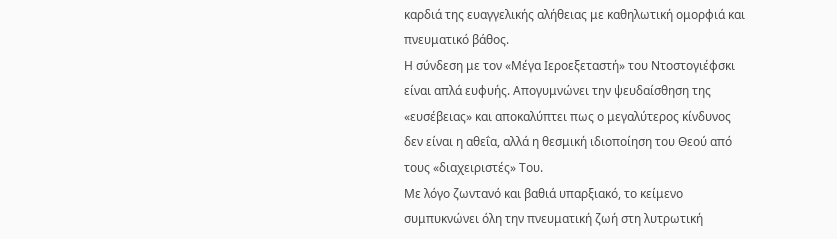καρδιά της ευαγγελικής αλήθειας με καθηλωτική ομορφιά και πνευματικό βάθος.
Η σύνδεση με τον «Μέγα Ιεροεξεταστή» του Ντοστογιέφσκι είναι απλά ευφυής. Απογυμνώνει την ψευδαίσθηση της «ευσέβειας» και αποκαλύπτει πως ο μεγαλύτερος κίνδυνος δεν είναι η αθεΐα, αλλά η θεσμική ιδιοποίηση του Θεού από τους «διαχειριστές» Του.
Με λόγο ζωντανό και βαθιά υπαρξιακό, το κείμενο συμπυκνώνει όλη την πνευματική ζωή στη λυτρωτική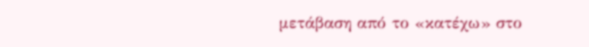μετάβαση από το «κατέχω» στο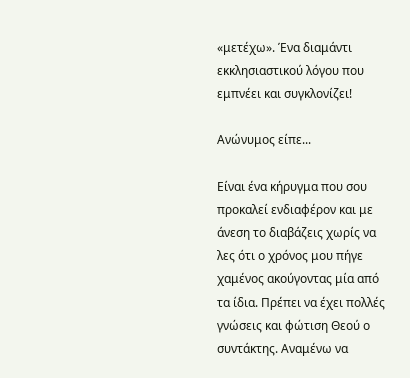«μετέχω». Ένα διαμάντι εκκλησιαστικού λόγου που εμπνέει και συγκλονίζει!

Ανώνυμος είπε...

Είναι ένα κήρυγμα που σου προκαλεί ενδιαφέρον και με άνεση το διαβάζεις χωρίς να λες ότι ο χρόνος μου πήγε χαμένος ακούγοντας μία από τα ίδια. Πρέπει να έχει πολλές γνώσεις και φώτιση Θεού ο συντάκτης. Αναμένω να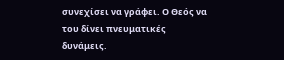συνεχίσει να γράφει. Ο Θεός να του δίνει πνευματικές δυνάμεις.